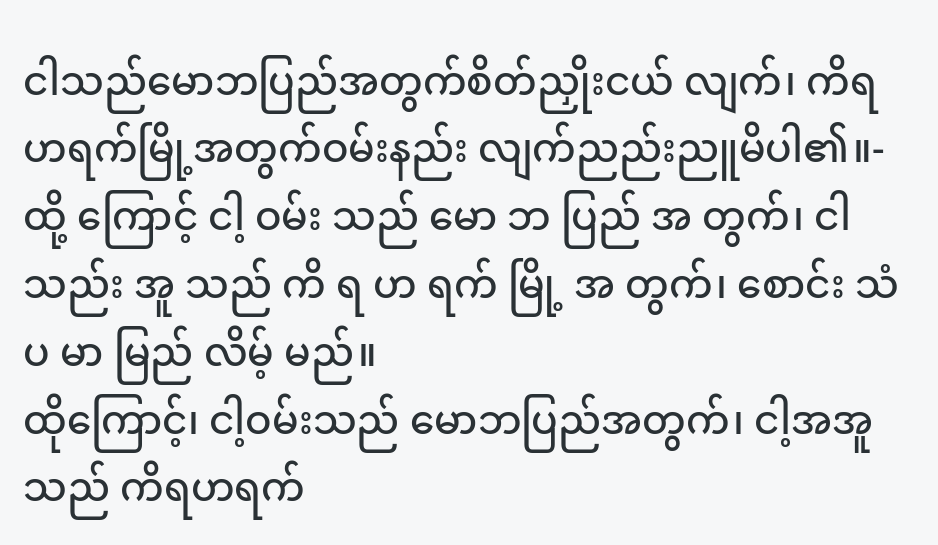ငါသည်မောဘပြည်အတွက်စိတ်ညှိုးငယ် လျက်၊ ကိရဟရက်မြို့အတွက်ဝမ်းနည်း လျက်ညည်းညူမိပါ၏။-
ထို့ ကြောင့် ငါ့ ဝမ်း သည် မော ဘ ပြည် အ တွက်၊ ငါ သည်း အူ သည် ကိ ရ ဟ ရက် မြို့ အ တွက်၊ စောင်း သံ ပ မာ မြည် လိမ့် မည်။
ထိုကြောင့်၊ ငါ့ဝမ်းသည် မောဘပြည်အတွက်၊ ငါ့အအူသည် ကိရဟရက်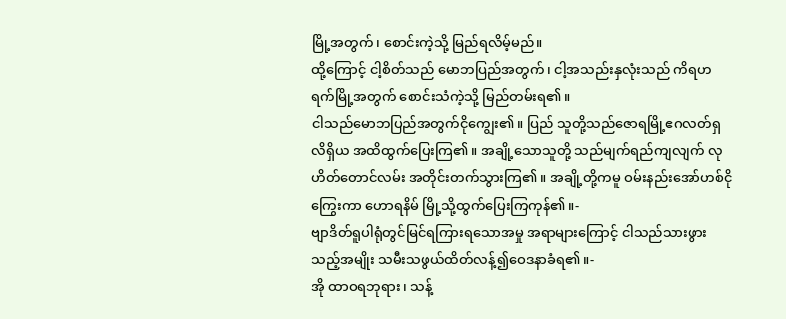မြို့အတွက်၊ စောင်းကဲ့သို့ မြည်ရလိမ့်မည်။
ထို့ကြောင့် ငါ့စိတ်သည် မောဘပြည်အတွက်၊ ငါ့အသည်းနှလုံးသည် ကိရဟရက်မြို့အတွက် စောင်းသံကဲ့သို့ မြည်တမ်းရ၏။
ငါသည်မောဘပြည်အတွက်ငိုကျွေး၏။ ပြည် သူတို့သည်ဇောရမြို့ဧဂလတ်ရှလိရှိယ အထိထွက်ပြေးကြ၏။ အချို့သောသူတို့ သည်မျက်ရည်ကျလျက် လုဟိတ်တောင်လမ်း အတိုင်းတက်သွားကြ၏။ အချို့တို့ကမူ ဝမ်းနည်းအော်ဟစ်ငိုကြွေးကာ ဟောရနိမ် မြို့သို့ထွက်ပြေးကြကုန်၏။-
ဗျာဒိတ်ရူပါရုံတွင်မြင်ရကြားရသောအမှု အရာများကြောင့် ငါသည်သားဖွားသည့်အမျိုး သမီးသဖွယ်ထိတ်လန့်၍ဝေဒနာခံရ၏။-
အို ထာဝရဘုရား၊ သန့်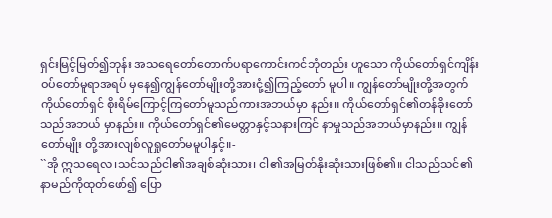ရှင်းမြင့်မြတ်၍ဘုန်း အသရေတော်တောက်ပရာကောင်းကင်ဘုံတည်း ဟူသော ကိုယ်တော်ရှင်ကျိန်းဝပ်တော်မူရာအရပ် မှနေ၍ကျွန်တော်မျိုးတို့အားငုံ့၍ကြည့်တော် မူပါ။ ကျွန်တော်မျိုးတို့အတွက်ကိုယ်တော်ရှင် စိုးရိမ်ကြောင့်ကြတော်မူသည်ကားအဘယ်မှာ နည်း။ ကိုယ်တော်ရှင်၏တန်ခိုးတော်သည်အဘယ် မှာနည်း။ ကိုယ်တော်ရှင်၏မေတ္တာနှင့်သနားကြင် နာမှုသည်အဘယ်မှာနည်း။ ကျွန်တော်မျိုး တို့အားလျစ်လူရှုတော်မမူပါနှင့်။-
``အို ဣသရေလ၊သင်သည်ငါ၏အချစ်ဆုံးသား၊ ငါ၏အမြတ်နိုးဆုံးသားဖြစ်၏။ ငါသည်သင်၏နာမည်ကိုထုတ်ဖော်၍ ပြော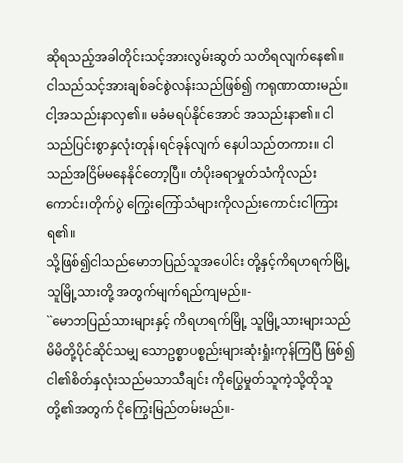ဆိုရသည့်အခါတိုင်းသင့်အားလွမ်းဆွတ် သတိရလျက်နေ၏။ ငါသည်သင့်အားချစ်ခင်စွဲလန်းသည်ဖြစ်၍ ကရုဏာထားမည်။
ငါ့အသည်းနာလှ၏။ မခံမရပ်နိုင်အောင် အသည်းနာ၏။ ငါသည်ပြင်းစွာနှလုံးတုန်၊ရင်ခုန်လျက် နေပါသည်တကား။ ငါသည်အငြိမ်မနေနိုင်တော့ပြီ။ တံပိုးခရာမှုတ်သံကိုလည်းကောင်း၊တိုက်ပွဲ ကြွေးကြော်သံများကိုလည်းကောင်းငါကြား ရ၏။
သို့ဖြစ်၍ငါသည်မောဘပြည်သူအပေါင်း တို့နှင့်ကိရဟရက်မြို့သူမြို့သားတို့ အတွက်မျက်ရည်ကျမည်။-
``မောဘပြည်သားများနှင့် ကိရဟရက်မြို့ သူမြို့သားများသည်မိမိတို့ပိုင်ဆိုင်သမျှ သောဥစ္စာပစ္စည်းများဆုံးရှုံးကုန်ကြပြီ ဖြစ်၍ ငါ၏စိတ်နှလုံးသည်မသာသီချင်း ကိုပြွေမှုတ်သူကဲ့သို့ထိုသူတို့၏အတွက် ငိုကြွေးမြည်တမ်းမည်။-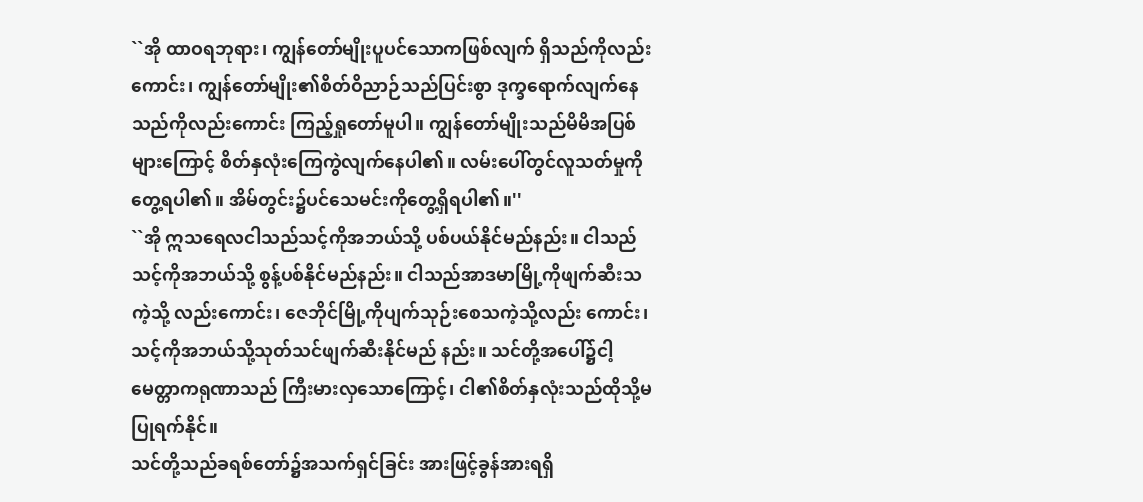``အို ထာဝရဘုရား၊ ကျွန်တော်မျိုးပူပင်သောကဖြစ်လျက် ရှိသည်ကိုလည်းကောင်း၊ ကျွန်တော်မျိုး၏စိတ်ဝိညာဉ်သည်ပြင်းစွာ ဒုက္ခရောက်လျက်နေသည်ကိုလည်းကောင်း ကြည့်ရှုတော်မူပါ။ ကျွန်တော်မျိုးသည်မိမိအပြစ်များကြောင့် စိတ်နှလုံးကြေကွဲလျက်နေပါ၏။ လမ်းပေါ်တွင်လူသတ်မှုကိုတွေ့ရပါ၏။ အိမ်တွင်း၌ပင်သေမင်းကိုတွေ့ရှိရပါ၏။''
``အို ဣသရေလငါသည်သင့်ကိုအဘယ်သို့ ပစ်ပယ်နိုင်မည်နည်း။ ငါသည်သင့်ကိုအဘယ်သို့ စွန့်ပစ်နိုင်မည်နည်း။ ငါသည်အာဒမာမြို့ကိုဖျက်ဆီးသကဲ့သို့ လည်းကောင်း၊ ဇေဘိုင်မြို့ကိုပျက်သုဉ်းစေသကဲ့သို့လည်း ကောင်း၊ သင့်ကိုအဘယ်သို့သုတ်သင်ဖျက်ဆီးနိုင်မည် နည်း။ သင်တို့အပေါ်၌ငါ့မေတ္တာကရုဏာသည် ကြီးမားလှသောကြောင့်၊ ငါ၏စိတ်နှလုံးသည်ထိုသို့မပြုရက်နိုင်။
သင်တို့သည်ခရစ်တော်၌အသက်ရှင်ခြင်း အားဖြင့်ခွန်အားရရှိ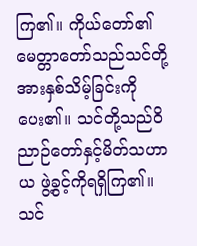ကြ၏။ ကိုယ်တော်၏ မေတ္တာတော်သည်သင်တို့အားနှစ်သိမ့်ခြင်းကို ပေး၏။ သင်တို့သည်ဝိညာဉ်တော်နှင့်မိတ်သဟာယ ဖွဲ့ခွင့်ကိုရရှိကြ၏။ သင်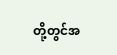တို့တွင်အ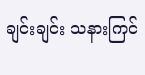ချင်းချင်း သနားကြင်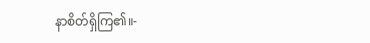နာစိတ်ရှိကြ၏။-